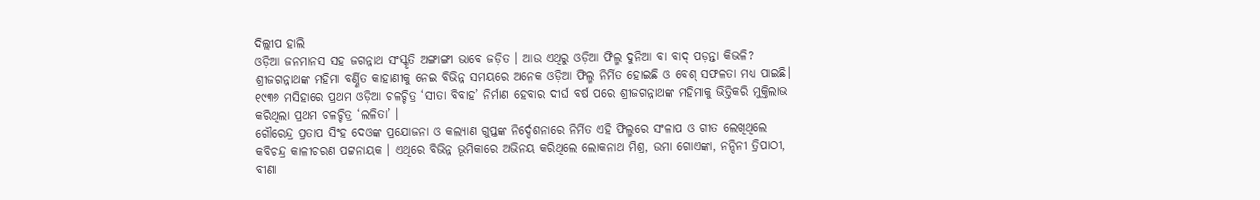ଦିଲ୍ଲୀପ ହାଲି
ଓଡ଼ିଆ ଜନମାନସ ସହ ଜଗନ୍ନାଥ ସଂସ୍କୃତି ଅଙ୍ଗାଙ୍ଗୀ ଭାବେ ଜଡ଼ିତ । ଆଉ ଏଥିରୁ ଓଡ଼ିଆ ଫିଲ୍ମ ଦୁନିଆ ବା ବାଦ୍ ପଡ଼ନ୍ତା କିଭଳି? ଶ୍ରୀଜଗନ୍ନାଥଙ୍କ ମହିମା ବର୍ଣ୍ଣିତ କାହାଣୀକୁ ନେଇ ବିଭିନ୍ନ ସମୟରେ ଅନେକ ଓଡ଼ିଆ ଫିଲ୍ମ ନିର୍ମିତ ହୋଇଛି ଓ ବେଶ୍ ସଫଳତା ମଧ୍ୟ ପାଇଛି। ୧୯୩୬ ମସିହାରେ ପ୍ରଥମ ଓଡ଼ିଆ ଚଳଚ୍ଚିତ୍ର ‘ସୀତା ବିବାହ’ ନିର୍ମାଣ ହେବାର ଦୀର୍ଘ ବର୍ଷ ପରେ ଶ୍ରୀଜଗନ୍ନାଥଙ୍କ ମହିମାକୁ ଭିତ୍ତିକରି ମୁକ୍ତିଲାଭ କରିଥିଲା ପ୍ରଥମ ଚଳଚ୍ଚିତ୍ର ‘ଲଳିତା’ ।
ଗୌରେନ୍ଦ୍ର ପ୍ରତାପ ସିଂହ ଦେଓଙ୍କ ପ୍ରଯୋଜନା ଓ କଲ୍ୟାଣ ଗୁପ୍ତଙ୍କ ନିର୍ଦ୍ଦେଶନାରେ ନିର୍ମିତ ଏହି ଫିଲ୍ମରେ ସଂଳାପ ଓ ଗୀତ ଲେଖିଥିଲେ କବିଚନ୍ଦ୍ର କାଳୀଚରଣ ପଟ୍ଟନାୟକ । ଏଥିରେ ବିଭିନ୍ନ ଭୂମିକାରେ ଅଭିନୟ କରିଥିଲେ ଲୋକନାଥ ମିଶ୍ର, ଉମା ଗୋଏଙ୍କା, ନନ୍ଦିନୀ ତ୍ରିପାଠୀ, ବୀଣା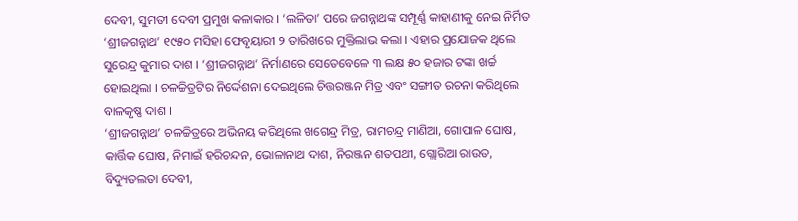ଦେବୀ, ସୁମତୀ ଦେବୀ ପ୍ରମୁଖ କଳାକାର । ‘ଲଳିତା’ ପରେ ଜଗନ୍ନାଥଙ୍କ ସମ୍ପୂର୍ଣ୍ଣ କାହାଣୀକୁ ନେଇ ନିର୍ମିତ ‘ଶ୍ରୀଜଗନ୍ନାଥ’ ୧୯୫୦ ମସିହା ଫେବୃୟାରୀ ୨ ତାରିଖରେ ମୁକ୍ତିଲାଭ କଲା । ଏହାର ପ୍ରଯୋଜକ ଥିଲେ ସୁରେନ୍ଦ୍ର କୁମାର ଦାଶ । ‘ଶ୍ରୀଜଗନ୍ନାଥ’ ନିର୍ମାଣରେ ସେତେବେଳେ ୩ ଲକ୍ଷ ୫୦ ହଜାର ଟଙ୍କା ଖର୍ଚ୍ଚ ହୋଇଥିଲା । ଚଳଚ୍ଚିତ୍ରଟିର ନିର୍ଦ୍ଦେଶନା ଦେଇଥିଲେ ଚିତ୍ତରଞ୍ଜନ ମିତ୍ର ଏବଂ ସଙ୍ଗୀତ ରଚନା କରିଥିଲେ ବାଳକୃଷ୍ଣ ଦାଶ ।
‘ଶ୍ରୀଜଗନ୍ନାଥ’ ଚଳଚ୍ଚିତ୍ରରେ ଅଭିନୟ କରିଥିଲେ ଖଗେନ୍ଦ୍ର ମିତ୍ର, ରାମଚନ୍ଦ୍ର ମାଣିଆ, ଗୋପାଳ ଘୋଷ, କାର୍ତ୍ତିକ ଘୋଷ, ନିମାଇଁ ହରିଚନ୍ଦନ, ଭୋଳାନାଥ ଦାଶ, ନିରଞ୍ଜନ ଶତପଥୀ, ଗ୍ଲୋରିଆ ରାଉତ, ବିଦ୍ୟୁତଲତା ଦେବୀ,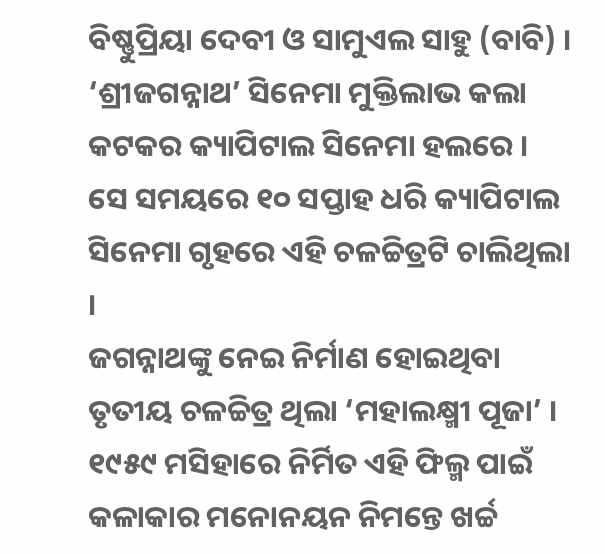ବିଷ୍ଣୁପ୍ରିୟା ଦେବୀ ଓ ସାମୁଏଲ ସାହୁ (ବାବି) । ‘ଶ୍ରୀଜଗନ୍ନାଥ’ ସିନେମା ମୁକ୍ତିଲାଭ କଲା କଟକର କ୍ୟାପିଟାଲ ସିନେମା ହଲରେ । ସେ ସମୟରେ ୧୦ ସପ୍ତାହ ଧରି କ୍ୟାପିଟାଲ ସିନେମା ଗୃହରେ ଏହି ଚଳଚ୍ଚିତ୍ରଟି ଚାଲିଥିଲା ।
ଜଗନ୍ନାଥଙ୍କୁ ନେଇ ନିର୍ମାଣ ହୋଇଥିବା ତୃତୀୟ ଚଳଚ୍ଚିତ୍ର ଥିଲା ‘ମହାଲକ୍ଷ୍ମୀ ପୂଜା’ । ୧୯୫୯ ମସିହାରେ ନିର୍ମିତ ଏହି ଫିଲ୍ମ ପାଇଁ କଳାକାର ମନୋନୟନ ନିମନ୍ତେ ଖର୍ଚ୍ଚ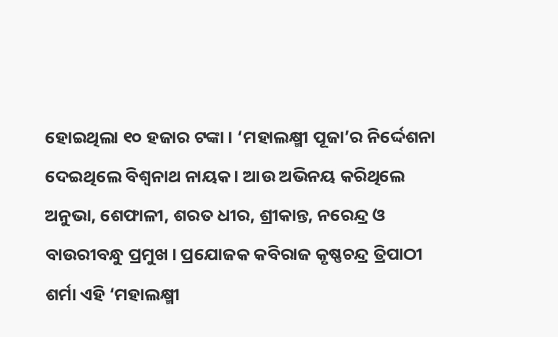ହୋଇଥିଲା ୧୦ ହଜାର ଟଙ୍କା । ‘ମହାଲକ୍ଷ୍ମୀ ପୂଜା’ର ନିର୍ଦ୍ଦେଶନା ଦେଇଥିଲେ ବିଶ୍ୱନାଥ ନାୟକ । ଆଉ ଅଭିନୟ କରିଥିଲେ ଅନୁଭା, ଶେଫାଳୀ, ଶରତ ଧୀର, ଶ୍ରୀକାନ୍ତ, ନରେନ୍ଦ୍ର ଓ ବାଉରୀବନ୍ଧୁ ପ୍ରମୁଖ । ପ୍ରଯୋଜକ କବିରାଜ କୃଷ୍ଣଚନ୍ଦ୍ର ତ୍ରିପାଠୀ ଶର୍ମା ଏହି ‘ମହାଲକ୍ଷ୍ମୀ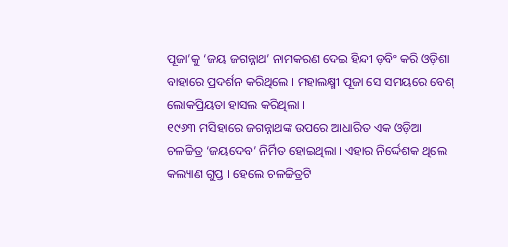ପୂଜା’କୁ ‘ଜୟ ଜଗନ୍ନାଥ’ ନାମକରଣ ଦେଇ ହିନ୍ଦୀ ଡ଼ବିଂ କରି ଓଡ଼ିଶା ବାହାରେ ପ୍ରଦର୍ଶନ କରିଥିଲେ । ମହାଲକ୍ଷ୍ମୀ ପୂଜା ସେ ସମୟରେ ବେଶ୍ ଲୋକପ୍ରିୟତା ହାସଲ କରିଥିଲା ।
୧୯୬୩ ମସିହାରେ ଜଗନ୍ନାଥଙ୍କ ଉପରେ ଆଧାରିତ ଏକ ଓଡ଼ିଆ ଚଳଚ୍ଚିତ୍ର ‘ଜୟଦେବ’ ନିର୍ମିତ ହୋଇଥିଲା । ଏହାର ନିର୍ଦ୍ଦେଶକ ଥିଲେ କଲ୍ୟାଣ ଗୁପ୍ତ । ହେଲେ ଚଳଚ୍ଚିତ୍ରଟି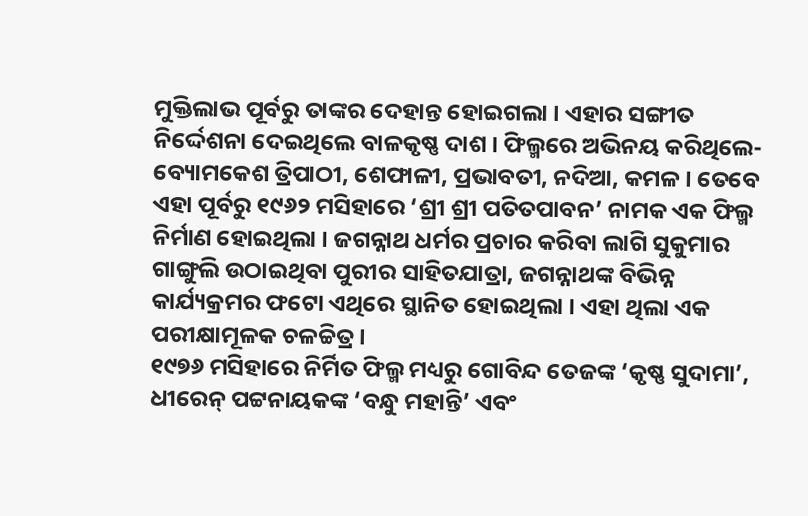ମୁକ୍ତିଲାଭ ପୂର୍ବରୁ ତାଙ୍କର ଦେହାନ୍ତ ହୋଇଗଲା । ଏହାର ସଙ୍ଗୀତ ନିର୍ଦ୍ଦେଶନା ଦେଇଥିଲେ ବାଳକୃଷ୍ଣ ଦାଶ । ଫିଲ୍ମରେ ଅଭିନୟ କରିଥିଲେ-ବ୍ୟୋମକେଶ ତ୍ରିପାଠୀ, ଶେଫାଳୀ, ପ୍ରଭାବତୀ, ନଦିଆ, କମଳ । ତେବେ ଏହା ପୂର୍ବରୁ ୧୯୬୨ ମସିହାରେ ‘ଶ୍ରୀ ଶ୍ରୀ ପତିତପାବନ’ ନାମକ ଏକ ଫିଲ୍ମ ନିର୍ମାଣ ହୋଇଥିଲା । ଜଗନ୍ନାଥ ଧର୍ମର ପ୍ରଚାର କରିବା ଲାଗି ସୁକୁମାର ଗାଙ୍ଗୁଲି ଉଠାଇଥିବା ପୁରୀର ସାହିତଯାତ୍ରା, ଜଗନ୍ନାଥଙ୍କ ବିଭିନ୍ନ କାର୍ଯ୍ୟକ୍ରମର ଫଟୋ ଏଥିରେ ସ୍ଥାନିତ ହୋଇଥିଲା । ଏହା ଥିଲା ଏକ ପରୀକ୍ଷାମୂଳକ ଚଳଚ୍ଚିତ୍ର ।
୧୯୭୬ ମସିହାରେ ନିର୍ମିତ ଫିଲ୍ମ ମଧ୍ୟରୁ ଗୋବିନ୍ଦ ତେଜଙ୍କ ‘କୃଷ୍ଣ ସୁଦାମା’, ଧୀରେନ୍ ପଟ୍ଟନାୟକଙ୍କ ‘ବନ୍ଧୁ ମହାନ୍ତି’ ଏବଂ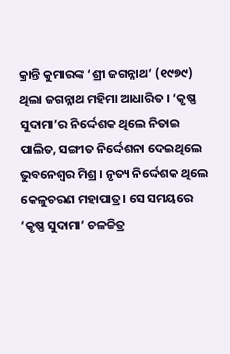କ୍ରାନ୍ତି କୁମାରଙ୍କ ‘ଶ୍ରୀ ଜଗନ୍ନାଥ’ (୧୯୭୯) ଥିଲା ଜଗନ୍ନାଥ ମହିମା ଆଧାରିତ । ‘କୃଷ୍ଣ ସୁଦାମା’ର ନିର୍ଦ୍ଦେଶକ ଥିଲେ ନିତାଇ ପାଲିତ, ସଙ୍ଗୀତ ନିର୍ଦ୍ଦେଶନା ଦେଇଥିଲେ ଭୁବନେଶ୍ୱର ମିଶ୍ର । ନୃତ୍ୟ ନିର୍ଦ୍ଦେଶକ ଥିଲେ କେଳୁଚରଣ ମହାପାତ୍ର। ସେ ସମୟରେ ‘କୃଷ୍ଣ ସୁଦାମା’ ଚଳଚ୍ଚିତ୍ର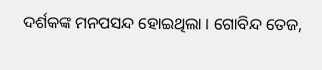ଦର୍ଶକଙ୍କ ମନପସନ୍ଦ ହୋଇଥିଲା । ଗୋବିନ୍ଦ ତେଜ,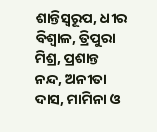ଶାନ୍ତିସ୍ୱରୂପ, ଧୀର ବିଶ୍ୱାଳ, ତ୍ରିପୁରା ମିଶ୍ର, ପ୍ରଶାନ୍ତ ନନ୍ଦ, ଅନୀତା ଦାସ, ମାମିନା ଓ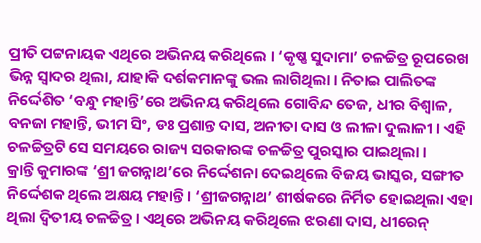ପ୍ରୀତି ପଟ୍ଟନାୟକ ଏଥିରେ ଅଭିନୟ କରିଥିଲେ । ‘କୃଷ୍ଣ ସୁଦାମା’ ଚଳଚ୍ଚିତ୍ର ରୂପରେଖ ଭିନ୍ନ ସ୍ୱାଦର ଥିଲା, ଯାହାକି ଦର୍ଶକମାନଙ୍କୁ ଭଲ ଲାଗିଥିଲା । ନିତାଇ ପାଲିତଙ୍କ ନିର୍ଦ୍ଦେଶିତ ‘ବନ୍ଧୁ ମହାନ୍ତି’ରେ ଅଭିନୟ କରିଥିଲେ ଗୋବିନ୍ଦ ତେଜ, ଧୀର ବିଶ୍ୱାଳ, ବନଜା ମହାନ୍ତି, ଭୀମ ସିଂ, ଡଃ ପ୍ରଶାନ୍ତ ଦାସ, ଅନୀତା ଦାସ ଓ ଲୀଳା ଦୁଲାଳୀ । ଏହି ଚଳଚ୍ଚିତ୍ରଟି ସେ ସମୟରେ ରାଜ୍ୟ ସରକାରଙ୍କ ଚଳଚ୍ଚିତ୍ର ପୁରସ୍କାର ପାଇଥିଲା ।
କ୍ରାନ୍ତି କୁମାରଙ୍କ ‘ଶ୍ରୀ ଜଗନ୍ନାଥ’ରେ ନିର୍ଦ୍ଦେଶନା ଦେଇଥିଲେ ବିଜୟ ଭାସ୍କର, ସଙ୍ଗୀତ ନିର୍ଦ୍ଦେଶକ ଥିଲେ ଅକ୍ଷୟ ମହାନ୍ତି। ‘ଶ୍ରୀଜଗନ୍ନାଥ’ ଶୀର୍ଷକରେ ନିର୍ମିତ ହୋଇଥିଲା ଏହା ଥିଲା ଦ୍ୱିତୀୟ ଚଳଚ୍ଚିତ୍ର। ଏଥିରେ ଅଭିନୟ କରିଥିଲେ ଝରଣା ଦାସ, ଧୀରେନ୍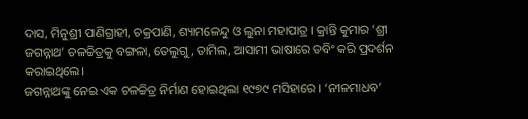ଦାସ, ମିନୁଶ୍ରୀ ପାଣିଗ୍ରାହୀ, ଚକ୍ରପାଣି, ଶ୍ୟାମଳେନ୍ଦୁ ଓ ଲୁନା ମହାପାତ୍ର । କ୍ରାନ୍ତି କୁମାର ‘ଶ୍ରୀ ଜଗନ୍ନାଥ’ ଚଳଚ୍ଚିତ୍ରକୁ ବଙ୍ଗଳା, ତେଲୁଗୁ, ତାମିଲ, ଆସାମୀ ଭାଷାରେ ଡବିଂ କରି ପ୍ରଦର୍ଶନ କରାଇଥିଲେ।
ଜଗନ୍ନାଥଙ୍କୁ ନେଇ ଏକ ଚଳଚ୍ଚିତ୍ର ନିର୍ମାଣ ହୋଇଥିଲା ୧୯୭୯ ମସିହାରେ । ‘ନୀଳମାଧବ’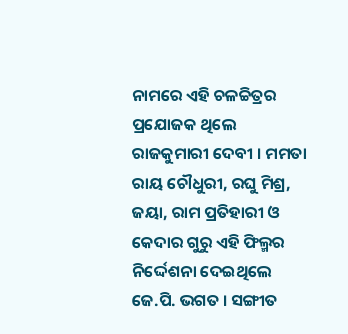ନାମରେ ଏହି ଚଳଚ୍ଚିତ୍ରର ପ୍ରଯୋଜକ ଥିଲେ ରାଜକୁମାରୀ ଦେବୀ । ମମତା ରାୟ ଚୌଧୁରୀ, ରଘୁ ମିଶ୍ର, ଜୟା, ରାମ ପ୍ରତିହାରୀ ଓ କେଦାର ଗୁରୁ ଏହି ଫିଲ୍ମର ନିର୍ଦ୍ଦେଶନା ଦେଇଥିଲେ ଜେ.ପି. ଭଗତ । ସଙ୍ଗୀତ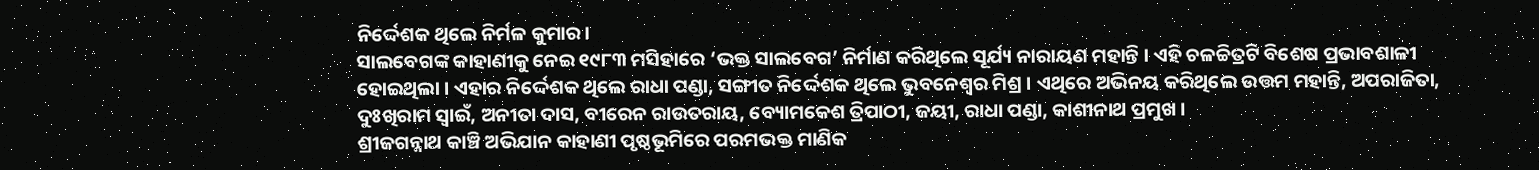ନିର୍ଦ୍ଦେଶକ ଥିଲେ ନିର୍ମଳ କୁମାର।
ସାଲବେଗଙ୍କ କାହାଣୀକୁ ନେଇ ୧୯୮୩ ମସିହାରେ ‘ଭକ୍ତ ସାଲବେଗ’ ନିର୍ମାଣ କରିଥିଲେ ସୂର୍ଯ୍ୟ ନାରାୟଣ ମହାନ୍ତି । ଏହି ଚଳଚ୍ଚିତ୍ରଟି ବିଶେଷ ପ୍ରଭାବଶାଳୀ ହୋଇଥିଲା । ଏହାର ନିର୍ଦ୍ଦେଶକ ଥିଲେ ରାଧା ପଣ୍ଡା, ସଙ୍ଗୀତ ନିର୍ଦ୍ଦେଶକ ଥିଲେ ଭୁବନେଶ୍ୱର ମିଶ୍ର । ଏଥିରେ ଅଭିନୟ କରିଥିଲେ ଉତ୍ତମ ମହାନ୍ତି, ଅପରାଜିତା, ଦୁଃଖିରାମ ସ୍ୱାଇଁ, ଅନୀତା ଦାସ, ବୀରେନ ରାଉତରାୟ, ବ୍ୟୋମକେଶ ତ୍ରିପାଠୀ, ଜୟୀ, ରାଧା ପଣ୍ଡା, କାଶୀନାଥ ପ୍ରମୁଖ ।
ଶ୍ରୀଜଗନ୍ନାଥ କାଞ୍ଚି ଅଭିଯାନ କାହାଣୀ ପୃଷ୍ଠଭୂମିରେ ପରମଭକ୍ତ ମାଣିକ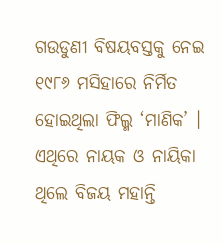ଗଉଡୁଣୀ ବିଷୟବସ୍ତକୁ ନେଇ ୧୯୮୬ ମସିହାରେ ନିର୍ମିତ ହୋଇଥିଲା ଫିଲ୍ମ ‘ମାଣିକ’ । ଏଥିରେ ନାୟକ ଓ ନାୟିକା ଥିଲେ ବିଜୟ ମହାନ୍ତି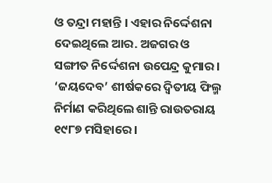ଓ ତନ୍ଦ୍ରା ମହାନ୍ତି । ଏହାର ନିର୍ଦ୍ଦେଶନା ଦେଇଥିଲେ ଆର. ଅଜଗର ଓ ସଙ୍ଗୀତ ନିର୍ଦ୍ଦେଶନା ଉପେନ୍ଦ୍ର କୁମାର । ‘ଜୟଦେବ’ ଶୀର୍ଷକରେ ଦ୍ୱିତୀୟ ଫିଲ୍ମ ନିର୍ମାଣ କରିଥିଲେ ଶାନ୍ତି ରାଉତରାୟ ୧୯୮୭ ମସିହାରେ ।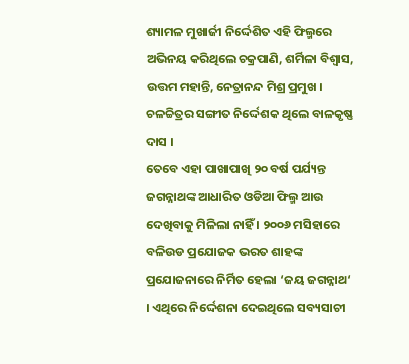ଶ୍ୟାମଳ ମୁଖାର୍ଜୀ ନିର୍ଦ୍ଦେଶିତ ଏହି ଫିଲ୍ମରେ ଅଭିନୟ କରିଥିଲେ ଚକ୍ରପାଣି, ଶର୍ମିଳା ବିଶ୍ୱାସ, ଉତ୍ତମ ମହାନ୍ତି, ନେତ୍ରାନନ୍ଦ ମିଶ୍ର ପ୍ରମୁଖ । ଚଳଚ୍ଚିତ୍ରର ସଙ୍ଗୀତ ନିର୍ଦ୍ଦେଶକ ଥିଲେ ବାଳକୃଷ୍ଣ ଦାସ ।
ତେବେ ଏହା ପାଖାପାଖି ୨୦ ବର୍ଷ ପର୍ଯ୍ୟନ୍ତ ଜଗନ୍ନାଥଙ୍କ ଆଧାରିତ ଓଡିଆ ଫିଲ୍ମ ଆଉ ଦେଖିବାକୁ ମିଳିଲା ନାହିଁ । ୨୦୦୬ ମସିହାରେ ବଳିଉଡ ପ୍ରଯୋଜକ ଭରତ ଶାହଙ୍କ ପ୍ରଯୋଜନାରେ ନିର୍ମିତ ହେଲା ‘ଜୟ ଜଗନ୍ନାଥ‘ । ଏଥିରେ ନିର୍ଦ୍ଦେଶନା ଦେଇଥିଲେ ସବ୍ୟସାଚୀ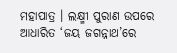ମହାପାତ୍ର । ଲକ୍ଷ୍ମୀ ପୁରାଣ ଉପରେ ଆଧାରିତ ‘ଜୟ ଜଗନ୍ନାଥ’ରେ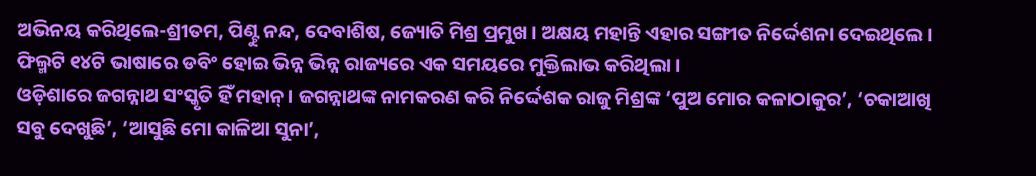ଅଭିନୟ କରିଥିଲେ-ଶ୍ରୀତମ, ପିଣ୍ଟୁ ନନ୍ଦ, ଦେବାଶିଷ, ଜ୍ୟୋତି ମିଶ୍ର ପ୍ରମୁଖ । ଅକ୍ଷୟ ମହାନ୍ତି ଏହାର ସଙ୍ଗୀତ ନିର୍ଦ୍ଦେଶନା ଦେଇଥିଲେ । ଫିଲ୍ମଟି ୧୪ଟି ଭାଷାରେ ଡବିଂ ହୋଇ ଭିନ୍ନ ଭିନ୍ନ ରାଜ୍ୟରେ ଏକ ସମୟରେ ମୁକ୍ତିଲାଭ କରିଥିଲା ।
ଓଡ଼ିଶାରେ ଜଗନ୍ନାଥ ସଂସ୍କୃତି ହିଁ ମହାନ୍ । ଜଗନ୍ନାଥଙ୍କ ନାମକରଣ କରି ନିର୍ଦ୍ଦେଶକ ରାଜୁ ମିଶ୍ରଙ୍କ ‘ପୁଅ ମୋର କଳାଠାକୁର’, ‘ଚକାଆଖି ସବୁ ଦେଖୁଛି’, ‘ଆସୁଛି ମୋ କାଳିଆ ସୁନା’,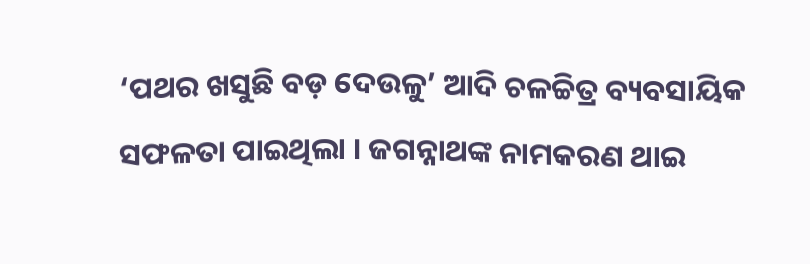‘ପଥର ଖସୁଛି ବଡ଼ ଦେଉଳୁ’ ଆଦି ଚଳଚ୍ଚିତ୍ର ବ୍ୟବସାୟିକ ସଫଳତା ପାଇଥିଲା । ଜଗନ୍ନାଥଙ୍କ ନାମକରଣ ଥାଇ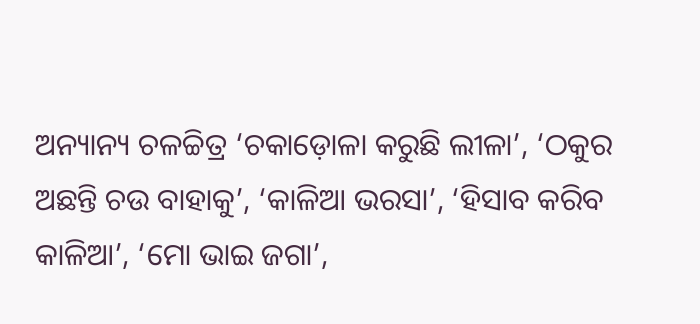ଅନ୍ୟାନ୍ୟ ଚଳଚ୍ଚିତ୍ର ‘ଚକାଡ଼ୋଳା କରୁଛି ଲୀଳା’, ‘ଠକୁର ଅଛନ୍ତି ଚଉ ବାହାକୁ’, ‘କାଳିଆ ଭରସା’, ‘ହିସାବ କରିବ କାଳିଆ’, ‘ମୋ ଭାଇ ଜଗା’,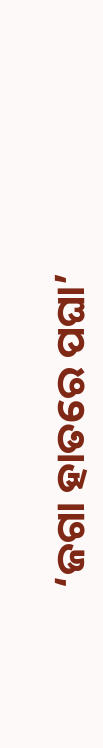‘ଜଗା ହାତରେ ପଘା’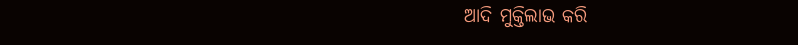ଆଦି ମୁକ୍ତିଲାଭ କରି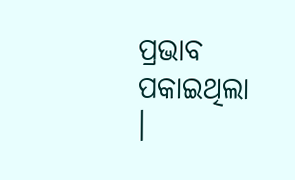ପ୍ରଭାବ ପକାଇଥିଲା ।